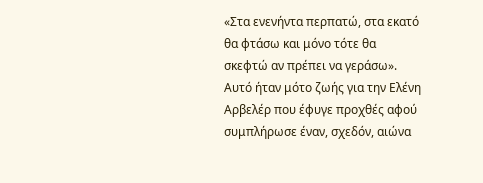«Στα ενενήντα περπατώ, στα εκατό θα φτάσω και μόνο τότε θα σκεφτώ αν πρέπει να γεράσω». Αυτό ήταν μότο ζωής για την Ελένη Αρβελέρ που έφυγε προχθές αφού συμπλήρωσε έναν, σχεδόν, αιώνα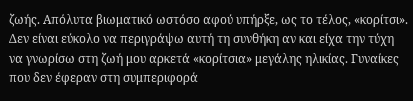ζωής. Απόλυτα βιωματικό ωστόσο αφού υπήρξε, ως το τέλος, «κορίτσι». Δεν είναι εύκολο να περιγράψω αυτή τη συνθήκη αν και είχα την τύχη να γνωρίσω στη ζωή μου αρκετά «κορίτσια» μεγάλης ηλικίας. Γυναίκες που δεν έφεραν στη συμπεριφορά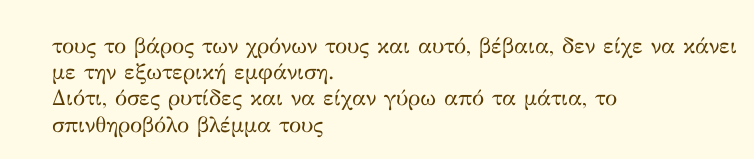τους το βάρος των χρόνων τους και αυτό, βέβαια, δεν είχε να κάνει με την εξωτερική εμφάνιση.
Διότι, όσες ρυτίδες και να είχαν γύρω από τα μάτια, το σπινθηροβόλο βλέμμα τους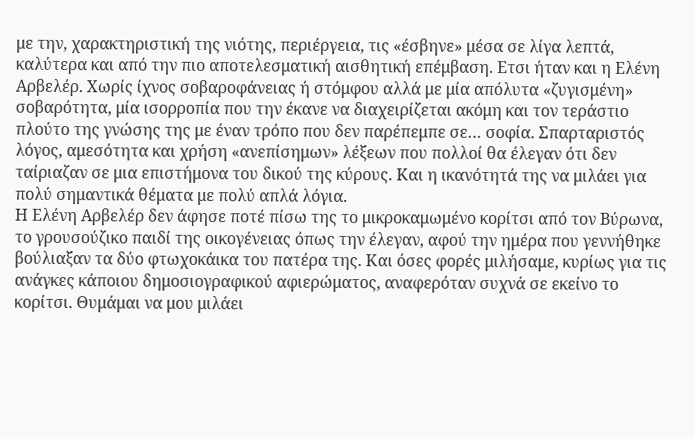με την, χαρακτηριστική της νιότης, περιέργεια, τις «έσβηνε» μέσα σε λίγα λεπτά, καλύτερα και από την πιο αποτελεσματική αισθητική επέμβαση. Ετσι ήταν και η Ελένη Αρβελέρ. Χωρίς ίχνος σοβαροφάνειας ή στόμφου αλλά με μία απόλυτα «ζυγισμένη» σοβαρότητα, μία ισορροπία που την έκανε να διαχειρίζεται ακόμη και τον τεράστιο πλούτο της γνώσης της με έναν τρόπο που δεν παρέπεμπε σε… σοφία. Σπαρταριστός λόγος, αμεσότητα και χρήση «ανεπίσημων» λέξεων που πολλοί θα έλεγαν ότι δεν ταίριαζαν σε μια επιστήμονα του δικού της κύρους. Και η ικανότητά της να μιλάει για πολύ σημαντικά θέματα με πολύ απλά λόγια.
Η Ελένη Αρβελέρ δεν άφησε ποτέ πίσω της το μικροκαμωμένο κορίτσι από τον Βύρωνα, το γρουσούζικο παιδί της οικογένειας όπως την έλεγαν, αφού την ημέρα που γεννήθηκε βούλιαξαν τα δύο φτωχοκάικα του πατέρα της. Και όσες φορές μιλήσαμε, κυρίως για τις ανάγκες κάποιου δημοσιογραφικού αφιερώματος, αναφερόταν συχνά σε εκείνο το κορίτσι. Θυμάμαι να μου μιλάει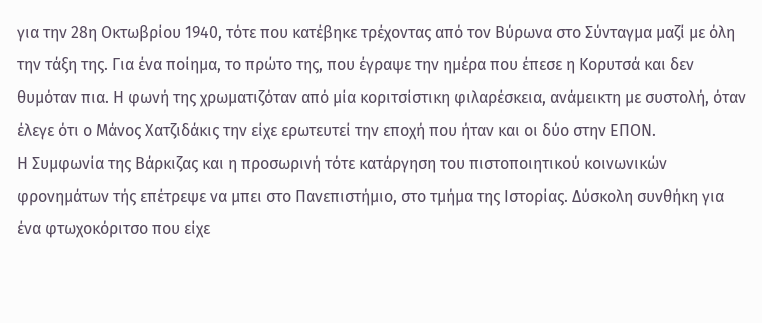για την 28η Οκτωβρίου 1940, τότε που κατέβηκε τρέχοντας από τον Βύρωνα στο Σύνταγμα μαζί με όλη την τάξη της. Για ένα ποίημα, το πρώτο της, που έγραψε την ημέρα που έπεσε η Κορυτσά και δεν θυμόταν πια. Η φωνή της χρωματιζόταν από μία κοριτσίστικη φιλαρέσκεια, ανάμεικτη με συστολή, όταν έλεγε ότι ο Μάνος Χατζιδάκις την είχε ερωτευτεί την εποχή που ήταν και οι δύο στην ΕΠΟΝ.
Η Συμφωνία της Βάρκιζας και η προσωρινή τότε κατάργηση του πιστοποιητικού κοινωνικών φρονημάτων τής επέτρεψε να μπει στο Πανεπιστήμιο, στο τμήμα της Ιστορίας. Δύσκολη συνθήκη για ένα φτωχοκόριτσο που είχε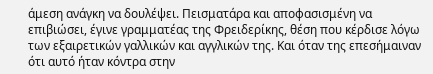άμεση ανάγκη να δουλέψει. Πεισματάρα και αποφασισμένη να επιβιώσει, έγινε γραμματέας της Φρειδερίκης, θέση που κέρδισε λόγω των εξαιρετικών γαλλικών και αγγλικών της. Και όταν της επεσήμαιναν ότι αυτό ήταν κόντρα στην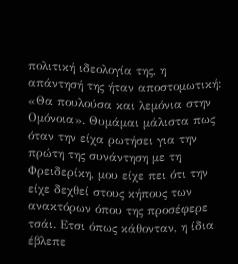πολιτική ιδεολογία της, η απάντησή της ήταν αποστομωτική: «Θα πουλούσα και λεμόνια στην Ομόνοια». Θυμάμαι μάλιστα πως όταν την είχα ρωτήσει για την πρώτη της συνάντηση με τη Φρειδερίκη, μου είχε πει ότι την είχε δεχθεί στους κήπους των ανακτόρων όπου της προσέφερε τσάι. Ετσι όπως κάθονταν, η ίδια έβλεπε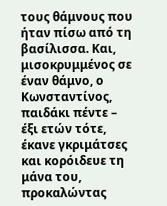τους θάμνους που ήταν πίσω από τη βασίλισσα. Και, μισοκρυμμένος σε έναν θάμνο, ο Κωνσταντίνος, παιδάκι πέντε – έξι ετών τότε, έκανε γκριμάτσες και κορόιδευε τη μάνα του, προκαλώντας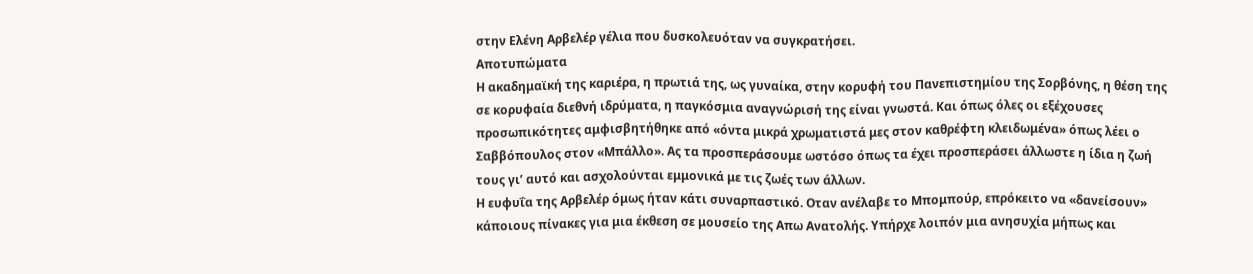στην Ελένη Αρβελέρ γέλια που δυσκολευόταν να συγκρατήσει.
Αποτυπώματα
Η ακαδημαϊκή της καριέρα, η πρωτιά της, ως γυναίκα, στην κορυφή του Πανεπιστημίου της Σορβόνης, η θέση της σε κορυφαία διεθνή ιδρύματα, η παγκόσμια αναγνώρισή της είναι γνωστά. Και όπως όλες οι εξέχουσες προσωπικότητες αμφισβητήθηκε από «όντα μικρά χρωματιστά μες στον καθρέφτη κλειδωμένα» όπως λέει ο Σαββόπουλος στον «Μπάλλο». Ας τα προσπεράσουμε ωστόσο όπως τα έχει προσπεράσει άλλωστε η ίδια η ζωή τους γι’ αυτό και ασχολούνται εμμονικά με τις ζωές των άλλων.
Η ευφυΐα της Αρβελέρ όμως ήταν κάτι συναρπαστικό. Οταν ανέλαβε το Μπομπούρ, επρόκειτο να «δανείσουν» κάποιους πίνακες για μια έκθεση σε μουσείο της Απω Ανατολής. Υπήρχε λοιπόν μια ανησυχία μήπως και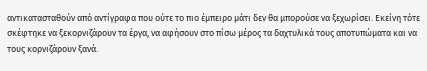αντικατασταθούν από αντίγραφα που ούτε το πιο έμπειρο μάτι δεν θα μπορούσε να ξεχωρίσει. Εκείνη τότε σκέφτηκε να ξεκορνιζάρουν τα έργα, να αφήσουν στο πίσω μέρος τα δαχτυλικά τους αποτυπώματα και να τους κορνιζάρουν ξανά.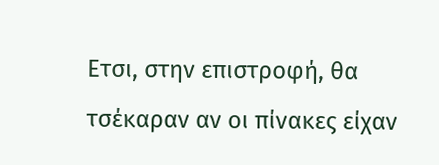Ετσι, στην επιστροφή, θα τσέκαραν αν οι πίνακες είχαν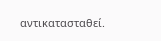αντικατασταθεί.